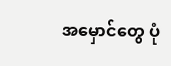အမှောင်တွေ ပုံ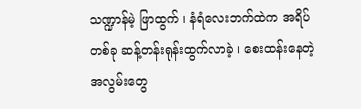သဏ္ဍာန်မဲ့ ဖြာထွက် ၊ နံရံလေးဘက်ထဲက အရိပ်တစ်ခု ဆန့်တန်းရုန်းထွက်လာခဲ့ ၊ စေးထန်းနေတဲ့ အလွမ်းတွေ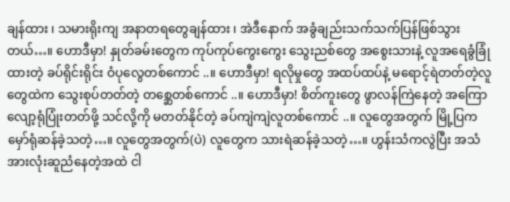ချန်ထား ၊ သမားရိုးကျ အနာတရတွေချန်ထား ၊ အဲဒီနောက် အခွံချည်းသက်သက်ပြန်ဖြစ်သွားတယ်…။ ဟောဒီမှာ! နှုတ်ခမ်းတွေက ကုပ်ကုပ်ကွေးကွေး သွေးညစ်တွေ အစွေးသားနဲ့ လူအရေခွံခြုံထားတဲ့ ခပ်ရိုင်းရိုင်း ဝံပုလွေတစ်ကောင် ..။ ဟောဒီမှာ! ရလိုမှုတွေ အထပ်ထပ်နဲ့ မရောင့်ရဲတတ်တဲ့လူတွေထဲက သွေးစုပ်တတ်တဲ့ တစ္ဆေတစ်ကောင် ..။ ဟောဒီမှာ! စိတ်ကူးတွေ ဖွာလန်ကြဲနေတဲ့ အကြောလျော့ရုံပြုံးတတ်ဖို့ သင်လို့ကို မတတ်နိုင်တဲ့ ခပ်ကျဲကျဲလူတစ်ကောင် ..။ လူတွေအတွက် မြို့ပြက မှော်ရုံဆန်ခဲ့သတဲ့…။ လူတွေအတွက်(ပဲ) လူတွေက သားရဲဆန်ခဲ့သတဲ့…။ ဟွန်းသံကလွဲပြီး အသံအားလုံးဆူညံနေတဲ့အထဲ ငါ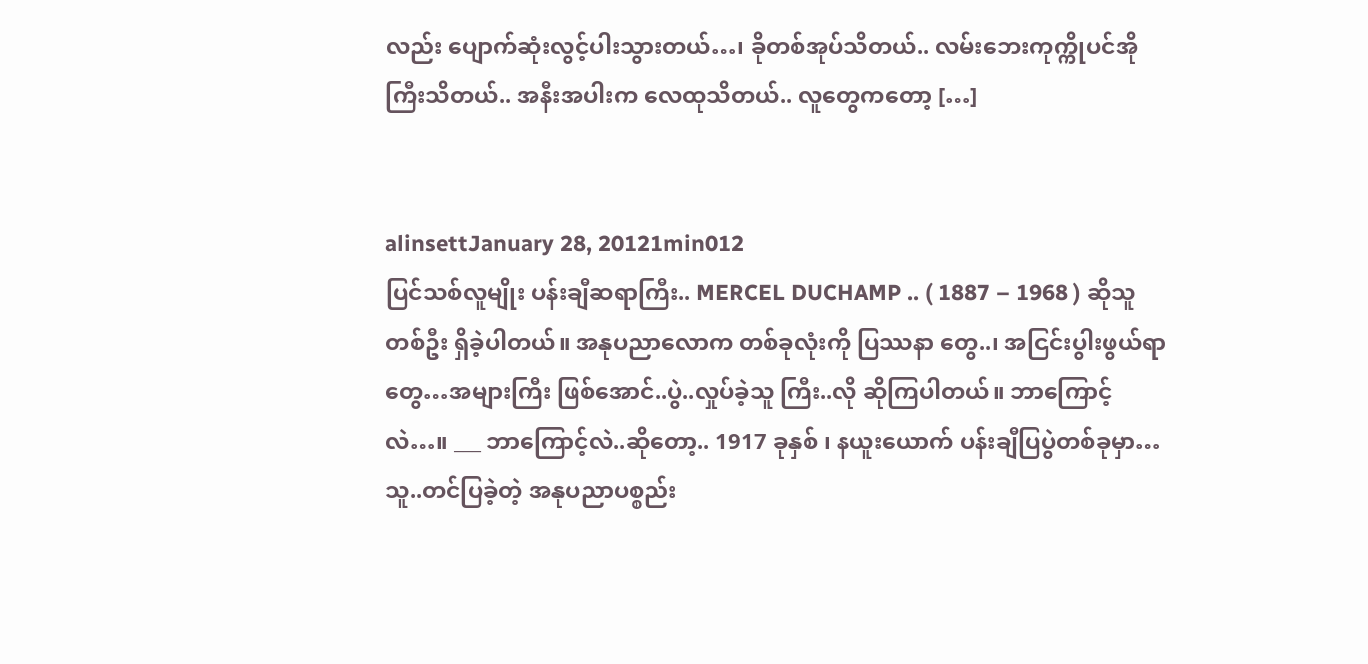လည်း ပျောက်ဆုံးလွင့်ပါးသွားတယ်…၊ ခိုတစ်အုပ်သိတယ်.. လမ်းဘေးကုက္ကိုပင်အိုကြီးသိတယ်.. အနီးအပါးက လေထုသိတယ်.. လူတွေကတော့ […]


alinsettJanuary 28, 20121min012
ပြင်သစ်လူမျိုး ပန်းချီဆရာကြီး.. MERCEL DUCHAMP .. ( 1887 – 1968 ) ဆိုသူတစ်ဦး ရှိခဲ့ပါတယ်။ အနုပညာလောက တစ်ခုလုံးကို ပြဿနာ တွေ..၊ အငြင်းပွါးဖွယ်ရာတွေ…အများကြီး ဖြစ်အောင်..ပွဲ..လှုပ်ခဲ့သူ ကြီး..လို ဆိုကြပါတယ်။ ဘာကြောင့် လဲ…။ ___ ဘာကြောင့်လဲ..ဆိုတော့.. 1917 ခုနှစ် ၊ နယူးယောက် ပန်းချီပြပွဲတစ်ခုမှာ… သူ..တင်ပြခဲ့တဲ့ အနုပညာပစ္စည်း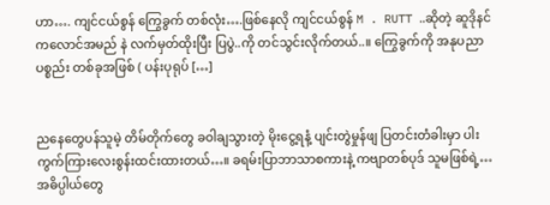ဟာ…. ကျင်ငယ်စွန် ကြွေခွက် တစ်လုံး….ဖြစ်နေလို ကျင်ငယ်စွန် M . RUTT ..ဆိုတဲ့ ဆူဒိုနင် ကလောင်အမည် နဲ လက်မှတ်ထိုးပြီး ပြပွဲ..ကို တင်သွင်းလိုက်တယ်..။ ကြွေခွက်ကို အနုပညာပစ္စည်း တစ်ခုအဖြစ် ( ပန်းပုရုပ် […]


ညနေတွေပန်သူမဲ့ တိမ်တိုက်တွေ ခဝါချသွားတဲ့ မိုးငွေ့ရနံ့ ပျင်းတွဲမှုန်ဖျ ပြတင်းတံခါးမှာ ပါးကွက်ကြားလေးစွန်းထင်းထားတယ်…။ ခရမ်းပြာဘာသာစကားနဲ့ ကဗျာတစ်ပုဒ် သူမဖြစ်ရဲ့… အဓိပ္ပါယ်တွေ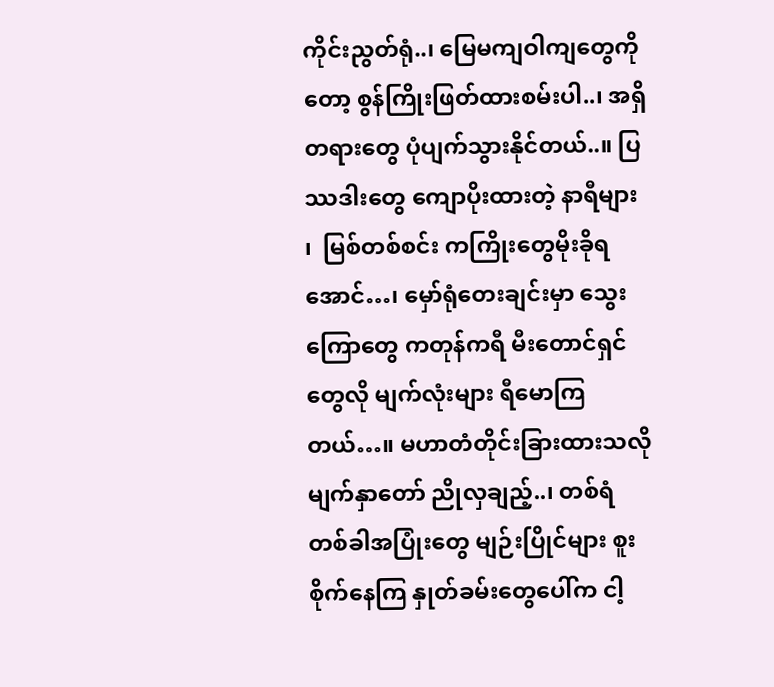ကိုင်းညွတ်ရုံ..၊ မြေမကျဝါကျတွေကိုတော့ စွန်ကြိုးဖြတ်ထားစမ်းပါ..၊ အရှိတရားတွေ ပုံပျက်သွားနိုင်တယ်..။ ပြဿဒါးတွေ ကျောပိုးထားတဲ့ နာရီများ  ၊  မြစ်တစ်စင်း ကကြိုးတွေမိုးခိုရအောင်…၊ မှော်ရုံတေးချင်းမှာ သွေးကြောတွေ ကတုန်ကရီ မီးတောင်ရှင်တွေလို မျက်လုံးများ ရီမောကြတယ်…။ မဟာတံတိုင်းခြားထားသလို မျက်နှာတော် ညိုလှချည့်..၊ တစ်ရံတစ်ခါအပြုံးတွေ မျဉ်းပြိုင်များ စူးစိုက်နေကြ နှုတ်ခမ်းတွေပေါ်က ငါ့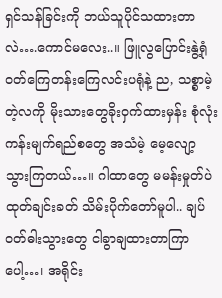ရှင်သန်ခြင်းကို ဘယ်သူပိုင်သထားတာလဲ….ကောင်မလေး..။ ဖြူလွပြောင်းနွဲ့ရုံ ဝတ်ကြေတန်းကြေလင်းပရုံနဲ့ ည, သစ္စာမဲ့တဲ့လကို မိုးသားတွေခိုးဝှက်ထားမှန်း စုံလုံးကန်းမျက်ရည်စတွေ အသံမဲ့ မေ့လျော့သွားကြတယ်…။ ဂါထာတွေ မမန်းမှုတ်ပဲ ထုတ်ချင်းခတ် သိမ်းပိုက်တော်မူပါ.. ချပ်ဝတ်ဓါးသွားတွေ ငါခွာချထားတာကြာပေါ့…၊ အရိုင်း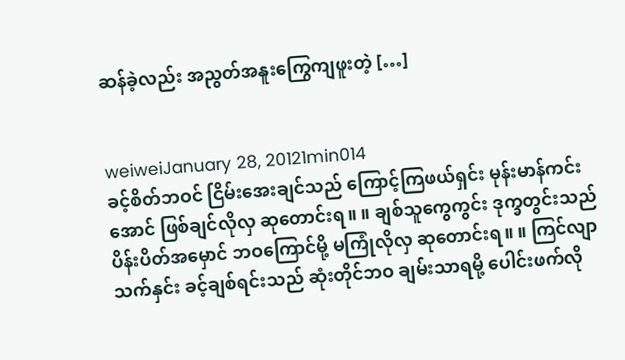ဆန်ခဲ့လည်း အညွတ်အနူးကြွေကျဖူးတဲ့ […]


weiweiJanuary 28, 20121min014
ခင့်စိတ်ဘဝင် ငြိမ်းအေးချင်သည် ကြောင့်ကြဖယ်ရှင်း မုန်းမာန်ကင်းအောင် ဖြစ်ချင်လိုလှ ဆုတောင်းရ။ ။ ချစ်သူကွေကွင်း ဒုက္ခတွင်းသည် ပိန်းပိတ်အမှောင် ဘဝကြောင်မို့ မကြုံလိုလှ ဆုတောင်းရ။ ။ ကြင်လျာသက်နှင်း ခင့်ချစ်ရင်းသည် ဆုံးတိုင်ဘဝ ချမ်းသာရမို့ ပေါင်းဖက်လို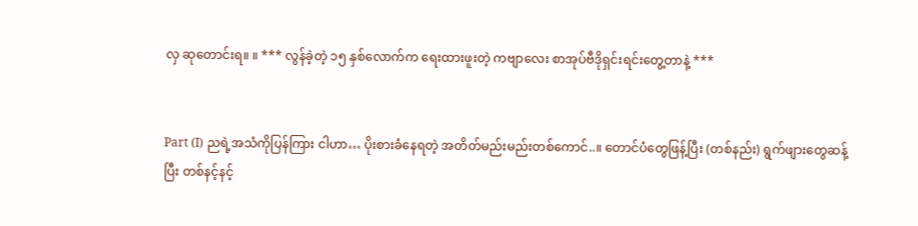လှ ဆုတောင်းရ။ ။ *** လွန်ခဲ့တဲ့ ၁၅ နှစ်လောက်က ရေးထားဖူးတဲ့ ကဗျာလေး စာအုပ်ဗီဒိုရှင်းရင်းတွေ့တာနဲ့ ***


Part (I) ညရဲ့အသံကိုပြန်ကြား ငါဟာ… ပိုးစားခံနေရတဲ့ အတိတ်မည်းမည်းတစ်ကောင်..။ တောင်ပံတွေဖြန့်ပြီး (တစ်နည်း) ရွက်ဖျားတွေဆန့်ပြီး တစ်နင့်နင့်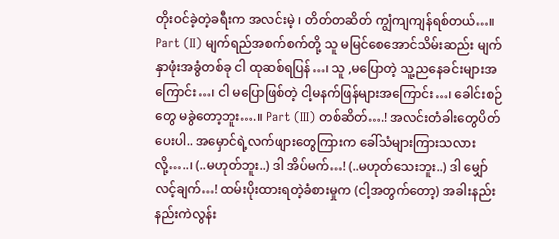တိုးဝင်ခဲ့တဲ့ခရီးက အလင်းမဲ့ ၊ တိတ်တဆိတ် ကျွံကျကျန်ရစ်တယ်…။ Part (II) မျက်ရည်အစက်စက်တို့ သူ မမြင်စေအောင်သိမ်းဆည်း မျက်နှာဖုံးအခွံတစ်ခု ငါ ထုဆစ်ရပြန်…၊ သူ ,မပြောတဲ့ သူ့ညနေခင်းများအကြောင်း…၊ ငါ မပြောဖြစ်တဲ့ ငါ့မနက်ဖြန်များအကြောင်း…၊ ခေါင်းစဉ်တွေ မခွဲတော့ဘူး….။ Part (III) တစ်ဆိတ်….! အလင်းတံခါးတွေပိတ်ပေးပါ.. အမှောင်ရဲ့လက်ဖျားတွေကြားက ခေါ်သံများကြားသလားလို့…..၊ (..မဟုတ်ဘူး..) ဒါ အိပ်မက်…! (..မဟုတ်သေးဘူး..) ဒါ မျှော်လင့်ချက်…! ထမ်းပိုးထားရတဲ့ခံစားမှုက (ငါ့အတွက်တော့) အခါးနည်းနည်းကဲလွန်း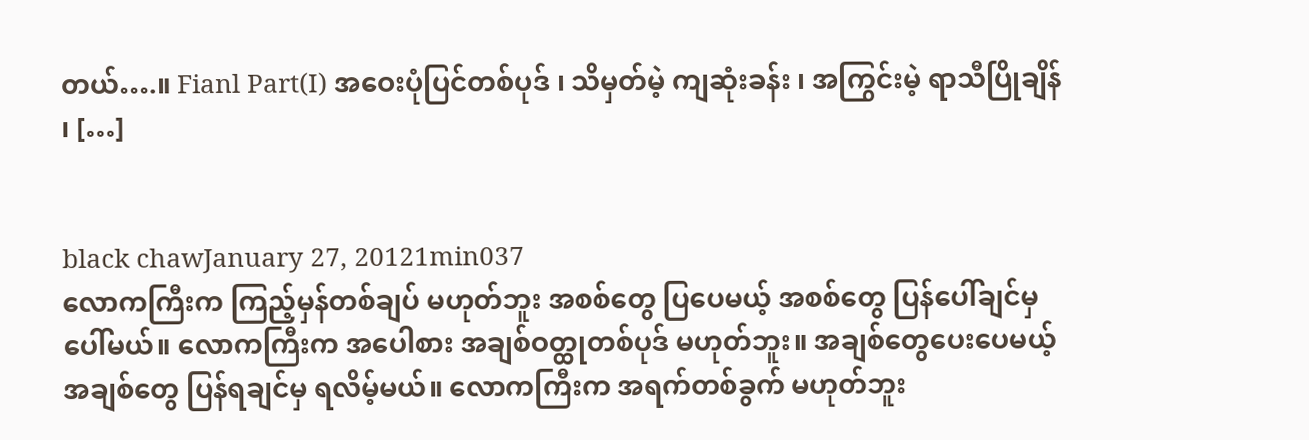တယ်….။ Fianl Part(I) အဝေးပုံပြင်တစ်ပုဒ် ၊ သိမှတ်မဲ့ ကျဆုံးခန်း ၊ အကြွင်းမဲ့ ရာသီပြိုချိန် ၊ […]


black chawJanuary 27, 20121min037
လောကကြီးက ကြည့်မှန်တစ်ချပ် မဟုတ်ဘူး အစစ်တွေ ပြပေမယ့် အစစ်တွေ ပြန်ပေါ်ချင်မှ ပေါ်မယ်။ လောကကြီးက အပေါစား အချစ်ဝတ္ထုတစ်ပုဒ် မဟုတ်ဘူး။ အချစ်တွေပေးပေမယ့် အချစ်တွေ ပြန်ရချင်မှ ရလိမ့်မယ်။ လောကကြီးက အရက်တစ်ခွက် မဟုတ်ဘူး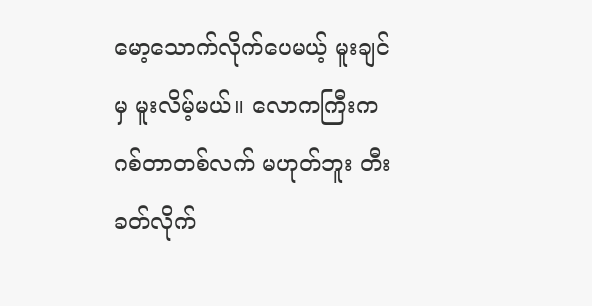မော့သောက်လိုက်ပေမယ့် မူးချင်မှ မူးလိမ့်မယ်။ လောကကြီးက ဂစ်တာတစ်လက် မဟုတ်ဘူး တီးခတ်လိုက်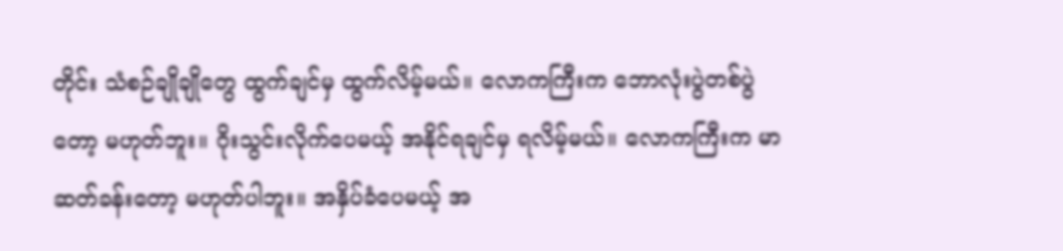တိုင်း သံစဉ်ချိုချိုတွေ ထွက်ချင်မှ ထွက်လိမ့်မယ်။ လောကကြီးက ဘောလုံးပွဲတစ်ပွဲတော့ မဟုတ်ဘူး။ ဂိုးသွင်းလိုက်ပေမယ့် အနိုင်ရချင်မှ ရလိမ့်မယ်။ လောကကြီးက မာဆတ်ခန်းတော့ မဟုတ်ပါဘူး။ အနှိပ်ခံပေမယ့် အ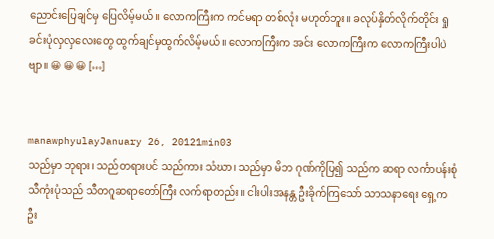ညောင်းပြေချင်မှ ပြေလိမ့်မယ်။ လောကကြီးက ကင်မရာ တစ်လုံး မဟုတ်ဘူး။ ခလုပ်နှိတ်လိုက်တိုင်း ရှုခင်းပုံလှလှလေးတွေ ထွက်ချင်မှထွက်လိမ့်မယ်။ လောကကြီးက အင်း လောကကြီးက လောကကြီးပါပဲဗျာ။ 😀 😀 😀 […]


manawphyulayJanuary 26, 20121min03
သည်မှာ ဘုရား၊ သည်တရားပင် သည်ကား သံဃာ၊ သည်မှာ မိဘ ဂုဏ်ကိုပြ၍ သည်က ဆရာ လင်္ကာပန်းစုံ သီကုံးပုံသည် သီတဂူဆရာတော်ကြီး လက်ရာတည်း။ ငါးပါးအနန္တ ဦးခိုက်ကြသော် သာသနာရေး ရှေ့က ဦး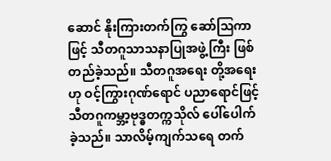ဆောင် နိုးကြားတက်ကြွ ဆော်ဩကာဖြင့် သီတဂူသာသနာပြုအဖွဲ့ကြီး ဖြစ်တည်ခဲ့သည်။ သီတဂူအရေး တို့အရေးဟု ဝင့်ကြွားဂုဏ်ရောင် ပညာရောင်ဖြင့် သီတဂူကမ္ဘာ့ဗုဒ္ဓတက္ကသိုလ် ပေါ်ပေါက်ခဲ့သည်။ သာလိမ့်ကျက်သရေ တက်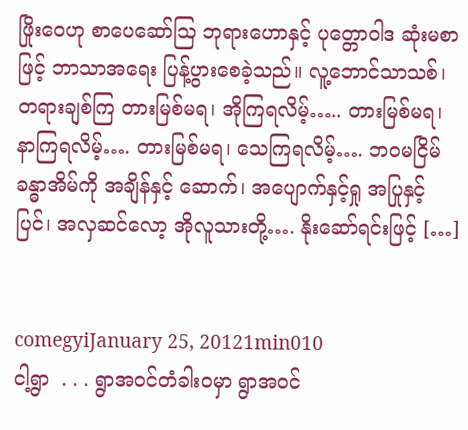ဖြိုးဝေဟု စာပေဆော်ဩ ဘုရားဟောနှင့် ပုတ္တောဝါဒ ဆုံးမစာဖြင့် ဘာသာအရေး ပြန့်ပွားစေခဲ့သည်။ လူ့ဘောင်သာသစ်၊ တရားချစ်ကြ တားမြစ်မရ၊ အိုကြရလိမ့်….. တားမြစ်မရ၊ နာကြရလိမ့်…. တားမြစ်မရ၊ သေကြရလိမ့်…. ဘဝမငြိမ် ခန္ဓာအိမ်ကို အချိန်နှင့် ဆောက်၊ အပျောက်နှင့်ရှု အပြုနှင့် ပြင်၊ အလှဆင်လော့ အိုလူသားတို့…. နိုးဆော်ရင်းဖြင့် […]


comegyiJanuary 25, 20121min010
ငါ့ရွာ  . . . ရွာအဝင်တံခါးဝမှာ ရွာအဝင်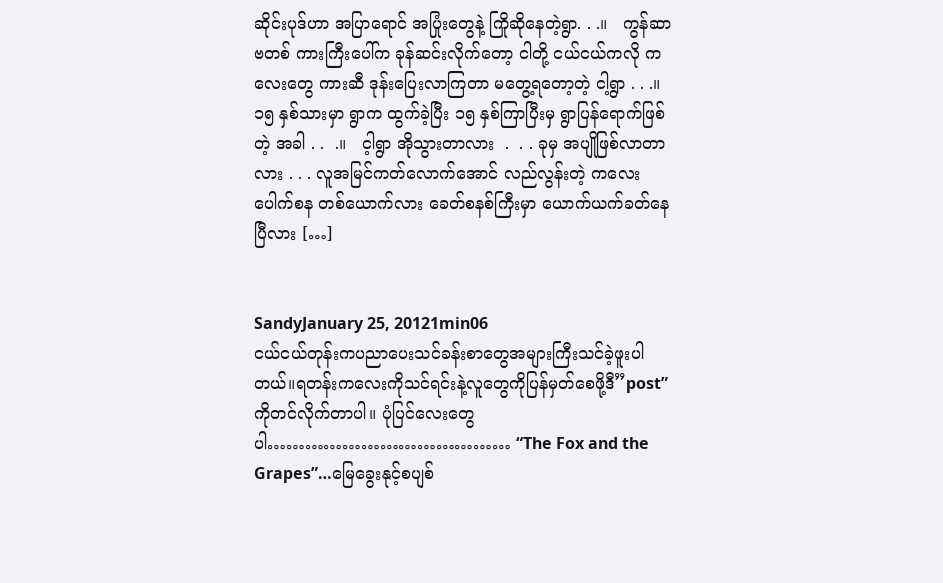ဆိုင်းပုဒ်ဟာ အပြာရောင် အပြုံးတွေနဲ့ ကြိုဆိုနေတဲ့ရွာ. . .။   ကွန်ဆာဗတစ် ကားကြီးပေါ်က ခုန်ဆင်းလိုက်တော့ ငါတို့ ငယ်ငယ်ကလို ကလေးတွေ ကားဆီ ဒုန်းပြေးလာကြတာ မတွေ့ရတော့တဲ့ ငါ့ရွာ . . .။   ၁၅ နှစ်သားမှာ ရွာက ထွက်ခဲ့ပြီး ၁၅ နှစ်ကြာပြီးမှ ရွာပြန်ရောက်ဖြစ်တဲ့ အခါ . .  .။   င့ါရွာ အိုသွားတာလား  .  . . ခုမှ အပျိုဖြစ်လာတာလား . . . လူအမြင်ကတ်လောက်အောင် လည်လွန်းတဲ့ ကလေးပေါက်စန တစ်ယောက်လား ခေတ်စနစ်ကြီးမှာ ယောက်ယက်ခတ်နေပြီလား […]


SandyJanuary 25, 20121min06
ငယ်ငယ်တုန်းကပညာပေးသင်ခန်းစာတွေအများကြီးသင်ခဲ့ဖူးပါတယ်။ရတန်းကလေးကိုသင်ရင်းနဲ့လူတွေကိုပြန်မှတ်စေဖို့ဒီ”post”ကိုတင်လိုက်တာပါ။ ပုံပြင်လေးတွေပါ………………………………… “The Fox and the Grapes”…မြေခွေးနုင့်စပျစ်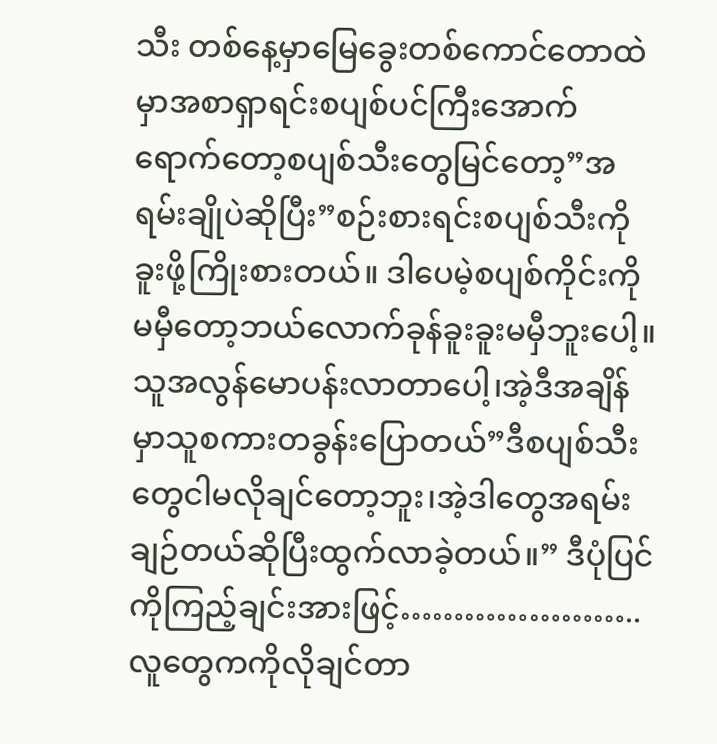သီး တစ်နေ့မှာမြေခွေးတစ်ကောင်တောထဲမှာအစာရှာရင်းစပျစ်ပင်ကြီးအောက်ရောက်တော့စပျစ်သီးတွေမြင်တော့”အရမ်းချိုပဲဆိုပြီး”စဉ်းစားရင်းစပျစ်သီးကိုခူးဖို့ကြိုးစားတယ်။ ဒါပေမဲ့စပျစ်ကိုင်းကိုမမှီတော့ဘယ်လောက်ခုန်ခူးခူးမမှီဘူးပေါ့။ သူအလွန်မောပန်းလာတာပေါ့၊အဲ့ဒီအချိန်မှာသူစကားတခွန်းပြောတယ်”ဒီစပျစ်သီးတွေငါမလိုချင်တော့ဘူး၊အဲ့ဒါတွေအရမ်းချဉ်တယ်ဆိုပြီးထွက်လာခဲ့တယ်။” ဒီပုံပြင်ကိုကြည့်ချင်းအားဖြင့်…………………..လူတွေကကိုလိုချင်တာ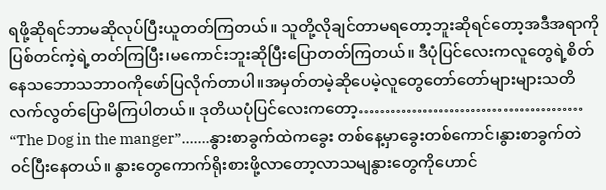ရဖို့ဆိုရင်ဘာမဆိုလုပ်ပြီးယူတတ်ကြတယ်။ သူတို့လိုချင်တာမရတော့ဘူးဆိုရင်တော့အဒီအရာကိုပြစ်တင်ကဲ့ရဲ့တတ်ကြပြီး၊မကောင်းဘူးဆိုပြီးပြောတတ်ကြတယ်။ ဒီပုံပြင်လေးကလူတွေရဲ့စိတ်နေသဘောသဘာဝကိုဖော်ပြလိုက်တာပါ။အမှတ်တမဲ့ဆိုပေမဲ့လူတွေတော်တော်များများသတိလက်လွတ်ပြောမိကြပါတယ်။ ဒုတိယပုံပြင်လေးကတော့…………………………………… “The Dog in the manger”…….နွားစာခွက်ထဲကခွေး တစ်နေ့မှာခွေးတစ်ကောင်၊နွားစာခွက်တဲဝင်ပြီးနေတယ်။ နွားတွေကောက်ရိုးစားဖို့လာတော့လာသမျနွားတွေကိုဟောင်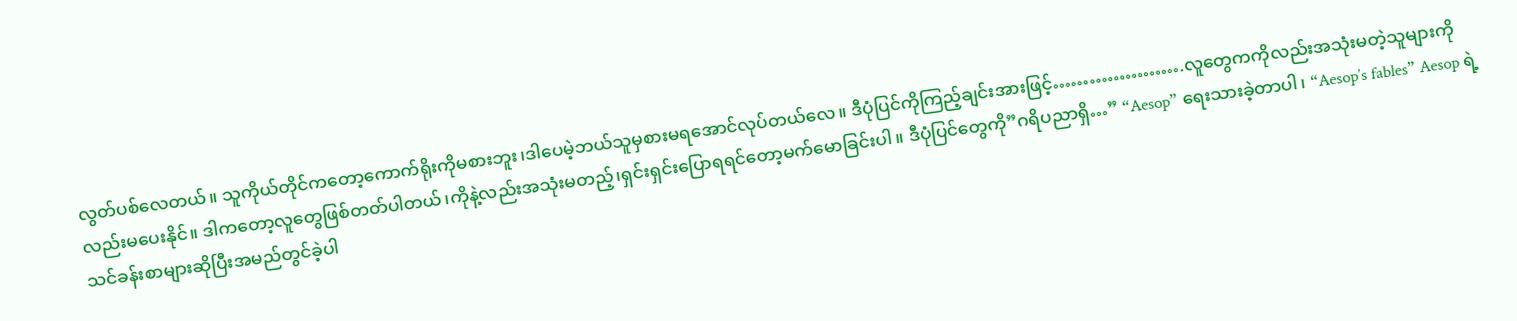လွတ်ပစ်လေတယ်။ သူကိုယ်တိုင်ကတော့ကောက်ရိုးကိုမစားဘူး၊ဒါပေမဲ့ဘယ်သူမှစားမရအောင်လုပ်တယ်လေ။ ဒီပုံပြင်ကိုကြည့်ချင်းအားဖြင့်………………….လူတွေကကိုလည်းအသုံးမတဲ့သူများကိုလည်းမပေးနိုင်။ ဒါကတော့လူတွေဖြစ်တတ်ပါတယ်၊ကိုနဲ့လည်းအသုံးမတည့်၊ရှင်းရှင်းပြောရရင်တော့မက်မောခြင်းပါ။ ဒီပုံပြင်တွေကို”ဂရိပညာရှိ…” “Aesop” ရေးသားခဲ့တာပါ၊ “Aesop’s fables” Aesop ရဲ့ သင်ခန်းစာများဆိုပြီးအမည်တွင်ခဲ့ပါ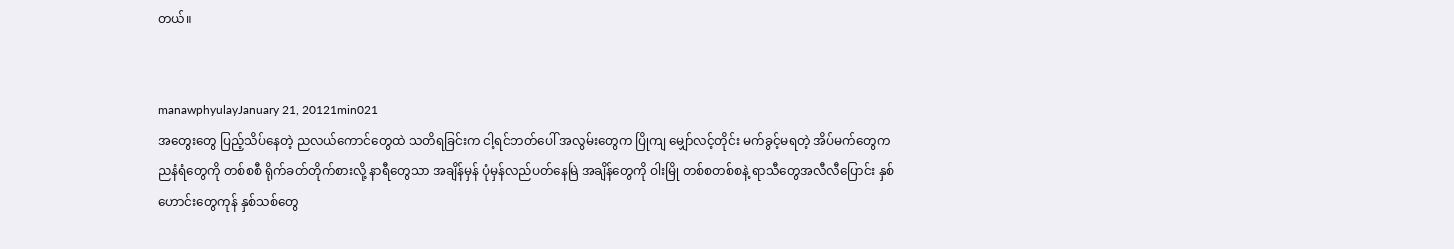တယ်။


manawphyulayJanuary 21, 20121min021
အတွေးတွေ ပြည့်သိပ်နေတဲ့ ညလယ်ကောင်တွေထဲ သတိရခြင်းက ငါ့ရင်ဘတ်ပေါ် အလွမ်းတွေက ပြိုကျ မျှော်လင့်တိုင်း မက်ခွင့်မရတဲ့ အိပ်မက်တွေက ညနံရံတွေကို တစ်စစီ ရိုက်ခတ်တိုက်စားလို့ နာရီတွေသာ အချိန်မှန် ပုံမှန်လည်ပတ်နေမြဲ အချိန်တွေကို ဝါးမြို တစ်စတစ်စနဲ့ ရာသီတွေအလီလီပြောင်း နှစ်ဟောင်းတွေကုန် နှစ်သစ်တွေ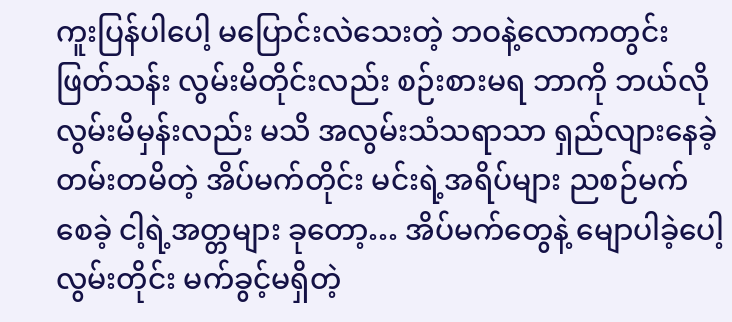ကူးပြန်ပါပေါ့ မပြောင်းလဲသေးတဲ့ ဘဝနဲ့လောကတွင်း ဖြတ်သန်း လွမ်းမိတိုင်းလည်း စဉ်းစားမရ ဘာကို ဘယ်လိုလွမ်းမိမှန်းလည်း မသိ အလွမ်းသံသရာသာ ရှည်လျားနေခဲ့ တမ်းတမိတဲ့ အိပ်မက်တိုင်း မင်းရဲ့အရိပ်များ ညစဉ်မက်စေခဲ့ ငါ့ရဲ့အတ္တများ ခုတော့… အိပ်မက်တွေနဲ့ မျောပါခဲ့ပေါ့ လွမ်းတိုင်း မက်ခွင့်မရှိတဲ့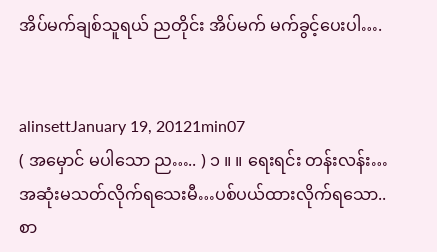အိပ်မက်ချစ်သူရယ် ညတိုင်း အိပ်မက် မက်ခွင့်ပေးပါ….


alinsettJanuary 19, 20121min07
( အမှောင် မပါသော ည….. ) ၁ ။ ။ ရေးရင်း တန်းလန်း…အဆုံးမသတ်လိုက်ရသေးမီ…ပစ်ပယ်ထားလိုက်ရသော..စာ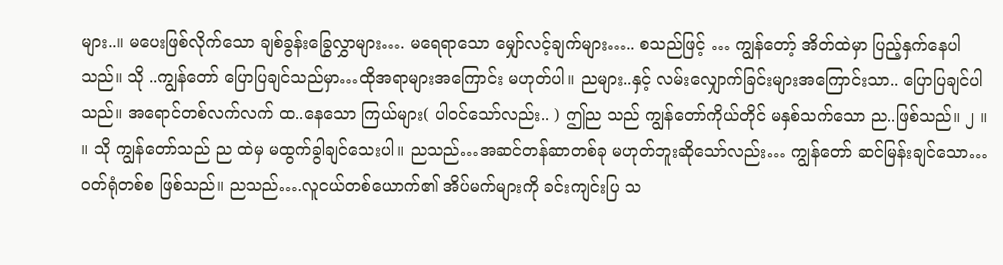များ..။ မပေးဖြစ်လိုက်သော ချစ်ခွန်းခြွေလွှာများ…. မရေရာသော မျှော်လင့်ချက်များ….. စသည်ဖြင့် … ကျွန်တော့် အိတ်ထဲမှာ ပြည့်နှက်နေပါသည်။ သို ..ကျွန်တော် ပြောပြချင်သည်မှာ…ထိုအရာများအကြောင်း မဟုတ်ပါ။ ညများ..နှင့် လမ်းလျှောက်ခြင်းများအကြောင်းသာ.. ပြောပြချင်ပါသည်။ အရောင်တစ်လက်လက် ထ..နေသော ကြယ်များ( ပါဝင်သော်လည်း.. ) ဤည သည် ကျွန်တော်ကိုယ်တိုင် မနှစ်သက်သော ည..ဖြစ်သည်။ ၂ ။ ။ သို ကျွန်တော်သည် ည ထဲမှ မထွက်ခွါချင်သေးပါ။ ညသည်…အဆင်တန်ဆာတစ်ခု မဟုတ်ဘူးဆိုသော်လည်း… ကျွန်တော် ဆင်မြန်းချင်သော…ဝတ်ရုံတစ်စ ဖြစ်သည်။ ညသည်….လူငယ်တစ်ယောက်၏ အိပ်မက်များကို ခင်းကျင်းပြ သ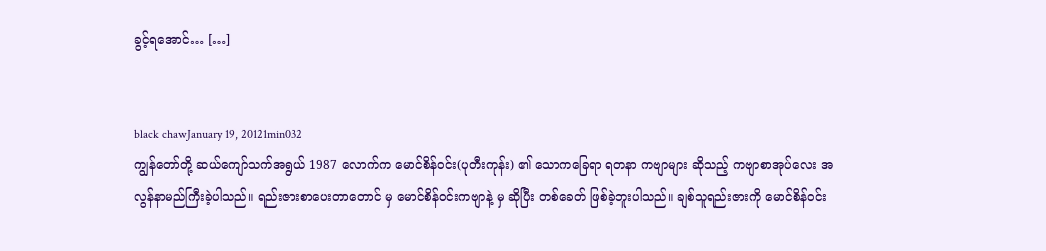ခွင့်ရအောင်… […]


black chawJanuary 19, 20121min032
ကျွန်တော်တို့ ဆယ်ကျော်သက်အရွယ် 1987 လောက်က မောင်စိန်ဝင်း(ပုတီးကုန်း) ၏ သောကခြေရာ ရတနာ ကဗျာများ ဆိုသည့် ကဗျာစာအုပ်လေး အလွန်နာမည်ကြီးခဲ့ပါသည်။ ရည်းဇားစာပေးတာတောင် မှ မောင်စိန်ဝင်းကဗျာနဲ့ မှ ဆိုပြီး တစ်ခေတ် ဖြစ်ခဲ့ဘူးပါသည်။ ချစ်သူရည်းဇားကို မောင်စိန်ဝင်း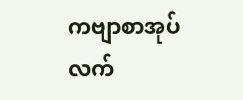ကဗျာစာအုပ် လက်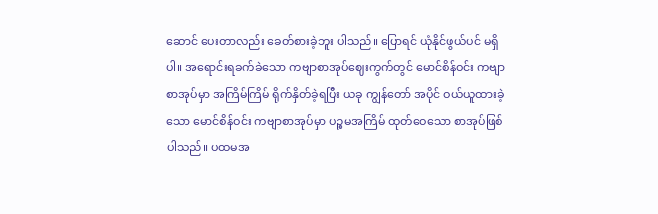ဆောင် ပေးတာလည်း ခေတ်စားခဲ့ဘူး ပါသည်။ ပြောရင် ယုံနိုင်ဖွယ်ပင် မရှိပါ။ အရောင်းရခက်ခဲသော ကဗျာစာအုပ်ဈေးကွက်တွင် မောင်စိန်ဝင်း ကဗျာစာအုပ်မှာ အကြိမ်ကြိမ် ရိုက်နှိတ်ခဲ့ရပြီး ယခု ကျွန်တော် အပိုင် ဝယ်ယူထားခဲ့သော မောင်စိန်ဝင်း ကဗျာစာအုပ်မှာ ပဉ္စမအကြိမ် ထုတ်ဝေသော စာအုပ်ဖြစ်ပါသည်။ ပထမအ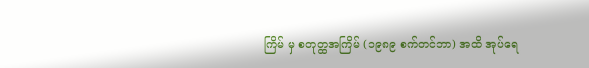ကြိမ် မှ စတုတ္ထအကြိမ် (၁၉၈၉ စက်တင်ဘာ) အထိ အုပ်ရေ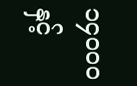၁၄၀၀ဝ နှင့်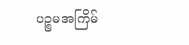ပဉ္စမအကြိမ်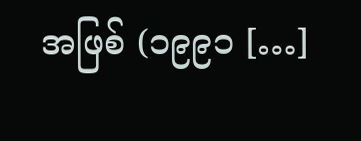အဖြစ် (၁၉၉၁ […]